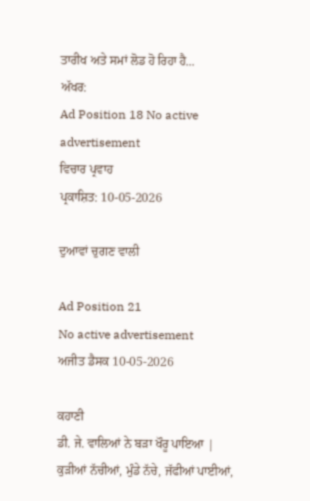ਤਾਰੀਖ ਅਤੇ ਸਮਾਂ ਲੋਡ ਹੋ ਰਿਹਾ ਹੈ...
ਅੱਖਰ:
Ad Position 18 No active advertisement
ਵਿਚਾਰ ਪ੍ਰਵਾਹ
ਪ੍ਰਕਾਸ਼ਿਤ: 10-05-2026

ਦੁਆਵਾਂ ਚੁਗਣ ਵਾਲੀ

Ad Position 21
No active advertisement
ਅਜੀਤ ਡੈਸਕ 10-05-2026

ਕਹਾਣੀ
ਡੀ. ਜੇ. ਵਾਲਿਆਂ ਨੇ ਬੜਾ ਖੌਰੂ ਪਾਇਆ |
ਕੁੜੀਆਂ ਨੱਚੀਆਂ, ਮੁੰਡੇ ਨੱਚੇ, ਜੱਫੀਆਂ ਪਾਈਆਂ,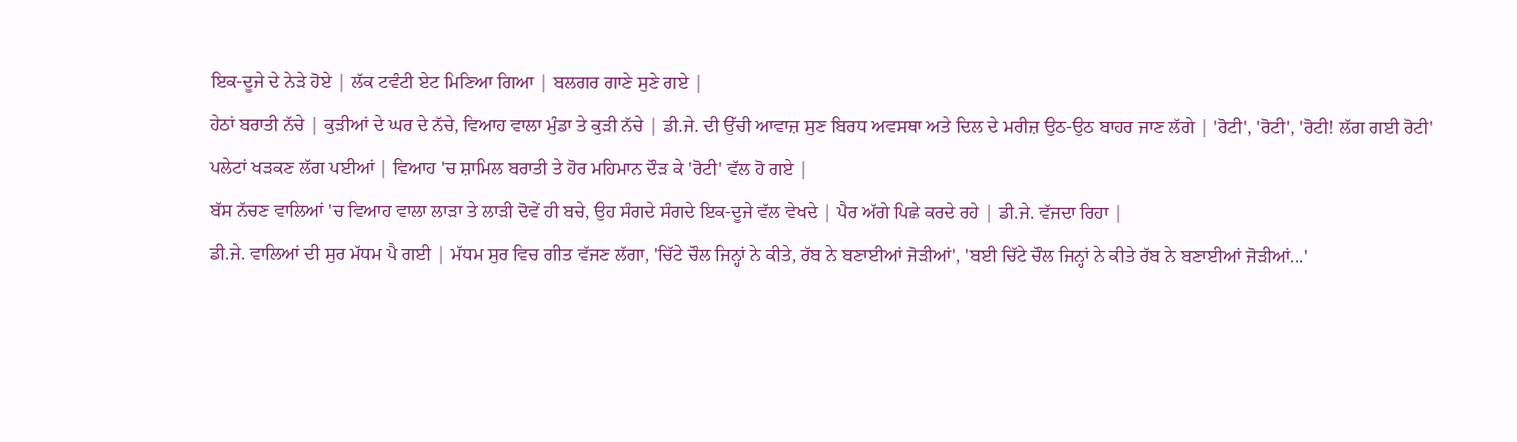ਇਕ-ਦੂਜੇ ਦੇ ਨੇੜੇ ਹੋਏ | ਲੱਕ ਟਵੰਟੀ ਏਟ ਮਿਣਿਆ ਗਿਆ | ਬਲਗਰ ਗਾਣੇ ਸੁਣੇ ਗਏ |
ਹੇਠਾਂ ਬਰਾਤੀ ਨੱਚੇ | ਕੁੜੀਆਂ ਦੇ ਘਰ ਦੇ ਨੱਚੇ, ਵਿਆਹ ਵਾਲਾ ਮੁੰਡਾ ਤੇ ਕੁੜੀ ਨੱਚੇ | ਡੀ.ਜੇ. ਦੀ ਉੱਚੀ ਆਵਾਜ਼ ਸੁਣ ਬਿਰਧ ਅਵਸਥਾ ਅਤੇ ਦਿਲ ਦੇ ਮਰੀਜ਼ ਉਠ-ਉਠ ਬਾਹਰ ਜਾਣ ਲੱਗੇ | 'ਰੋਟੀ', 'ਰੋਟੀ', 'ਰੋਟੀ! ਲੱਗ ਗਈ ਰੋਟੀ' ਪਲੇਟਾਂ ਖੜਕਣ ਲੱਗ ਪਈਆਂ | ਵਿਆਹ 'ਚ ਸ਼ਾਮਿਲ ਬਰਾਤੀ ਤੇ ਹੋਰ ਮਹਿਮਾਨ ਦੌੜ ਕੇ 'ਰੋਟੀ' ਵੱਲ ਹੋ ਗਏ |
ਬੱਸ ਨੱਚਣ ਵਾਲਿਆਂ 'ਚ ਵਿਆਹ ਵਾਲਾ ਲਾੜਾ ਤੇ ਲਾੜੀ ਦੋਵੇਂ ਹੀ ਬਚੇ, ਉਹ ਸੰਗਦੇ ਸੰਗਦੇ ਇਕ-ਦੂਜੇ ਵੱਲ ਵੇਖਦੇ | ਪੈਰ ਅੱਗੇ ਪਿਛੇ ਕਰਦੇ ਰਹੇ | ਡੀ.ਜੇ. ਵੱਜਦਾ ਰਿਹਾ |
ਡੀ.ਜੇ. ਵਾਲਿਆਂ ਦੀ ਸੁਰ ਮੱਧਮ ਪੈ ਗਈ | ਮੱਧਮ ਸੁਰ ਵਿਚ ਗੀਤ ਵੱਜਣ ਲੱਗਾ, 'ਚਿੱਟੇ ਚੌਲ ਜਿਨ੍ਹਾਂ ਨੇ ਕੀਤੇ, ਰੱਬ ਨੇ ਬਣਾਈਆਂ ਜੋੜੀਆਂ', 'ਬਈ ਚਿੱਟੇ ਚੌਲ ਜਿਨ੍ਹਾਂ ਨੇ ਕੀਤੇ ਰੱਬ ਨੇ ਬਣਾਈਆਂ ਜੋੜੀਆਂ...'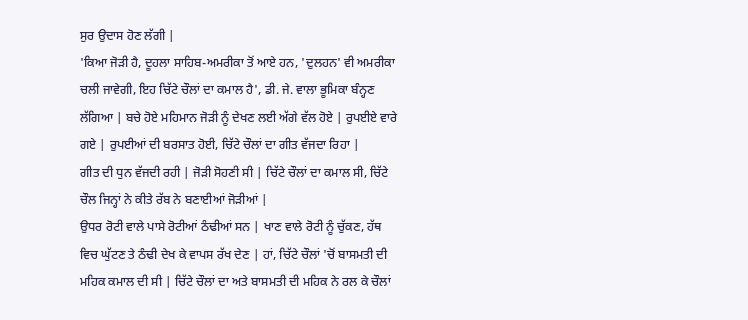ਸੁਰ ਉਦਾਸ ਹੋਣ ਲੱਗੀ |
'ਕਿਆ ਜੋੜੀ ਹੈ, ਦੂਹਲਾ ਸਾਹਿਬ-ਅਮਰੀਕਾ ਤੋਂ ਆਏ ਹਨ, 'ਦੁਲਹਨ' ਵੀ ਅਮਰੀਕਾ ਚਲੀ ਜਾਵੇਗੀ, ਇਹ ਚਿੱਟੇ ਚੌਲਾਂ ਦਾ ਕਮਾਲ ਹੈ', ਡੀ. ਜੇ. ਵਾਲਾ ਭੂਮਿਕਾ ਬੰਨ੍ਹਣ ਲੱਗਿਆ | ਬਚੇ ਹੋਏ ਮਹਿਮਾਨ ਜੋੜੀ ਨੂੰ ਦੇਖਣ ਲਈ ਅੱਗੇ ਵੱਲ ਹੋਏ | ਰੁਪਈਏ ਵਾਰੇ ਗਏ | ਰੁਪਈਆਂ ਦੀ ਬਰਸਾਤ ਹੋਈ, ਚਿੱਟੇ ਚੌਲਾਂ ਦਾ ਗੀਤ ਵੱਜਦਾ ਰਿਹਾ |
ਗੀਤ ਦੀ ਧੁਨ ਵੱਜਦੀ ਰਹੀ | ਜੋੜੀ ਸੋਹਣੀ ਸੀ | ਚਿੱਟੇ ਚੌਲਾਂ ਦਾ ਕਮਾਲ ਸੀ, ਚਿੱਟੇ ਚੌਲ ਜਿਨ੍ਹਾਂ ਨੇ ਕੀਤੇ ਰੱਬ ਨੇ ਬਣਾਈਆਂ ਜੋੜੀਆਂ |
ਉਧਰ ਰੋਟੀ ਵਾਲੇ ਪਾਸੇ ਰੋਟੀਆਂ ਠੰਢੀਆਂ ਸਨ | ਖਾਣ ਵਾਲੇ ਰੋਟੀ ਨੂੰ ਚੁੱਕਣ, ਹੱਥ ਵਿਚ ਘੁੱਟਣ ਤੇ ਠੰਢੀ ਦੇਖ ਕੇ ਵਾਪਸ ਰੱਖ ਦੇਣ | ਹਾਂ, ਚਿੱਟੇ ਚੌਲਾਂ 'ਚੋਂ ਬਾਸਮਤੀ ਦੀ ਮਹਿਕ ਕਮਾਲ ਦੀ ਸੀ | ਚਿੱਟੇ ਚੌਲਾਂ ਦਾ ਅਤੇ ਬਾਸਮਤੀ ਦੀ ਮਹਿਕ ਨੇ ਰਲ ਕੇ ਚੌਲਾਂ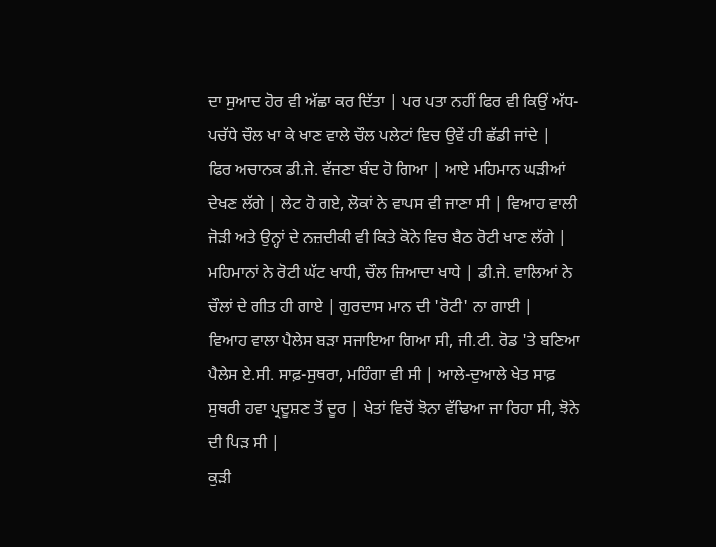ਦਾ ਸੁਆਦ ਹੋਰ ਵੀ ਅੱਛਾ ਕਰ ਦਿੱਤਾ | ਪਰ ਪਤਾ ਨਹੀਂ ਫਿਰ ਵੀ ਕਿਉਂ ਅੱਧ-ਪਚੱਧੇ ਚੌਲ ਖਾ ਕੇ ਖਾਣ ਵਾਲੇ ਚੌਲ ਪਲੇਟਾਂ ਵਿਚ ਉਵੇਂ ਹੀ ਛੱਡੀ ਜਾਂਦੇ |
ਫਿਰ ਅਚਾਨਕ ਡੀ.ਜੇ. ਵੱਜਣਾ ਬੰਦ ਹੋ ਗਿਆ | ਆਏ ਮਹਿਮਾਨ ਘੜੀਆਂ ਦੇਖਣ ਲੱਗੇ | ਲੇਟ ਹੋ ਗਏ, ਲੋਕਾਂ ਨੇ ਵਾਪਸ ਵੀ ਜਾਣਾ ਸੀ | ਵਿਆਹ ਵਾਲੀ ਜੋੜੀ ਅਤੇ ਉਨ੍ਹਾਂ ਦੇ ਨਜ਼ਦੀਕੀ ਵੀ ਕਿਤੇ ਕੋਨੇ ਵਿਚ ਬੈਠ ਰੋਟੀ ਖਾਣ ਲੱਗੇ | ਮਹਿਮਾਨਾਂ ਨੇ ਰੋਟੀ ਘੱਟ ਖਾਧੀ, ਚੌਲ ਜ਼ਿਆਦਾ ਖਾਧੇ | ਡੀ.ਜੇ. ਵਾਲਿਆਂ ਨੇ ਚੌਲਾਂ ਦੇ ਗੀਤ ਹੀ ਗਾਏ | ਗੁਰਦਾਸ ਮਾਨ ਦੀ 'ਰੋਟੀ' ਨਾ ਗਾਈ |
ਵਿਆਹ ਵਾਲਾ ਪੈਲੇਸ ਬੜਾ ਸਜਾਇਆ ਗਿਆ ਸੀ, ਜੀ.ਟੀ. ਰੋਡ 'ਤੇ ਬਣਿਆ ਪੈਲੇਸ ਏ.ਸੀ. ਸਾਫ਼-ਸੁਥਰਾ, ਮਹਿੰਗਾ ਵੀ ਸੀ | ਆਲੇ-ਦੁਆਲੇ ਖੇਤ ਸਾਫ਼ ਸੁਥਰੀ ਹਵਾ ਪ੍ਰਦੂਸ਼ਣ ਤੋਂ ਦੂਰ | ਖੇਤਾਂ ਵਿਚੋਂ ਝੋਨਾ ਵੱਢਿਆ ਜਾ ਰਿਹਾ ਸੀ, ਝੋਨੇ ਦੀ ਪਿੜ ਸੀ |
ਕੁੜੀ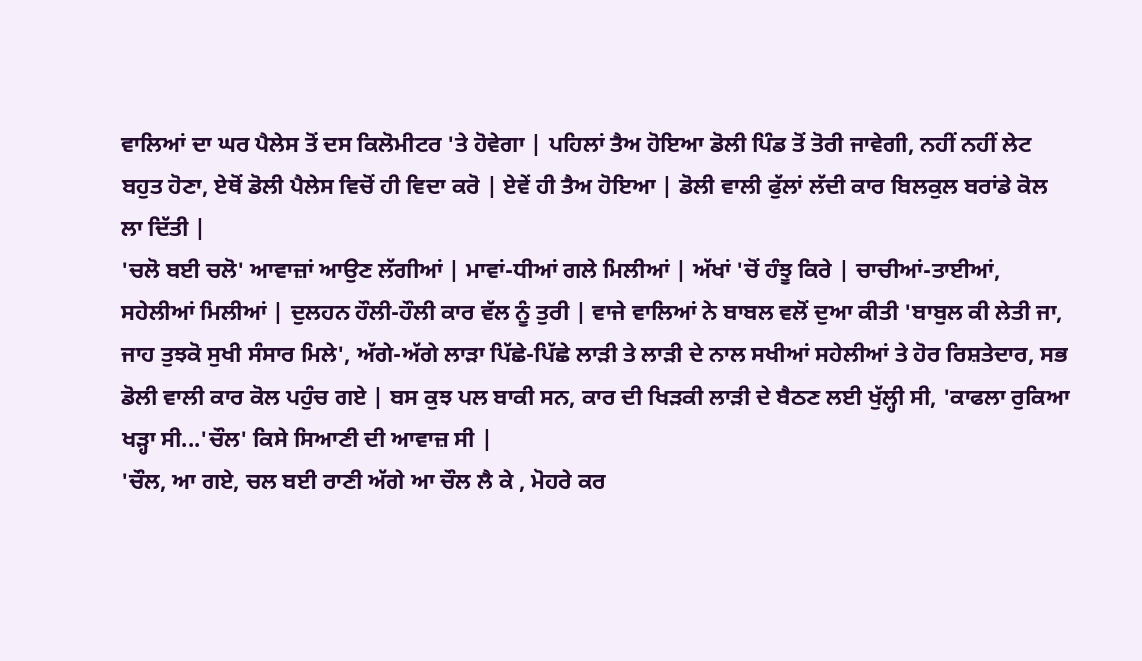ਵਾਲਿਆਂ ਦਾ ਘਰ ਪੈਲੇਸ ਤੋਂ ਦਸ ਕਿਲੋਮੀਟਰ 'ਤੇ ਹੋਵੇਗਾ | ਪਹਿਲਾਂ ਤੈਅ ਹੋਇਆ ਡੋਲੀ ਪਿੰਡ ਤੋਂ ਤੋਰੀ ਜਾਵੇਗੀ, ਨਹੀਂ ਨਹੀਂ ਲੇਟ ਬਹੁਤ ਹੋਣਾ, ਏਥੋਂ ਡੋਲੀ ਪੈਲੇਸ ਵਿਚੋਂ ਹੀ ਵਿਦਾ ਕਰੋ | ਏਵੇਂ ਹੀ ਤੈਅ ਹੋਇਆ | ਡੋਲੀ ਵਾਲੀ ਫੁੱਲਾਂ ਲੱਦੀ ਕਾਰ ਬਿਲਕੁਲ ਬਰਾਂਡੇ ਕੋਲ ਲਾ ਦਿੱਤੀ |
'ਚਲੋ ਬਈ ਚਲੋ' ਆਵਾਜ਼ਾਂ ਆਉਣ ਲੱਗੀਆਂ | ਮਾਵਾਂ-ਧੀਆਂ ਗਲੇ ਮਿਲੀਆਂ | ਅੱਖਾਂ 'ਚੋਂ ਹੰਝੂ ਕਿਰੇ | ਚਾਚੀਆਂ-ਤਾਈਆਂ, ਸਹੇਲੀਆਂ ਮਿਲੀਆਂ | ਦੁਲਹਨ ਹੌਲੀ-ਹੌਲੀ ਕਾਰ ਵੱਲ ਨੂੰ ਤੁਰੀ | ਵਾਜੇ ਵਾਲਿਆਂ ਨੇ ਬਾਬਲ ਵਲੋਂ ਦੁਆ ਕੀਤੀ 'ਬਾਬੁਲ ਕੀ ਲੇਤੀ ਜਾ, ਜਾਹ ਤੁਝਕੋ ਸੁਖੀ ਸੰਸਾਰ ਮਿਲੇ', ਅੱਗੇ-ਅੱਗੇ ਲਾੜਾ ਪਿੱਛੇ-ਪਿੱਛੇ ਲਾੜੀ ਤੇ ਲਾੜੀ ਦੇ ਨਾਲ ਸਖੀਆਂ ਸਹੇਲੀਆਂ ਤੇ ਹੋਰ ਰਿਸ਼ਤੇਦਾਰ, ਸਭ ਡੋਲੀ ਵਾਲੀ ਕਾਰ ਕੋਲ ਪਹੁੰਚ ਗਏ | ਬਸ ਕੁਝ ਪਲ ਬਾਕੀ ਸਨ, ਕਾਰ ਦੀ ਖਿੜਕੀ ਲਾੜੀ ਦੇ ਬੈਠਣ ਲਈ ਖੁੱਲ੍ਹੀ ਸੀ, 'ਕਾਫਲਾ ਰੁਕਿਆ ਖੜ੍ਹਾ ਸੀ...'ਚੌਲ' ਕਿਸੇ ਸਿਆਣੀ ਦੀ ਆਵਾਜ਼ ਸੀ |
'ਚੌਲ, ਆ ਗਏ, ਚਲ ਬਈ ਰਾਣੀ ਅੱਗੇ ਆ ਚੌਲ ਲੈ ਕੇ , ਮੋਹਰੇ ਕਰ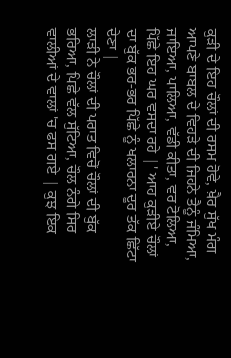ਕੁੜੀ ਦੇ ਇਹ ਚੌਲਾਂ ਦੀ ਰਸਮ ਹੋਵੇ, ਖ਼ੈਰ ਸੁੱਖ ਮੰਗ ਆਪਣੇ ਬਾਬਲ ਦੇ ਵਿਹੜੇ ਦੀ ਜਿਹਨੇ ਤੈਨੂੰ ਜੰਮਿਆ, ਜਾਇਆ, ਪਾਲਿਆ, ਵੱਡੀ ਕੀਤਾ, ਵਰ ਟੋਲਿਆ, ਪਿੱਛੇ ਇਹ ਘਰ ਵਸਦਾ ਰਹੇ |' ਆਹ ਕੁੜੀਏ ਚੌਲਾਂ ਦਾ ਬੁੱਕ ਭਰ-ਭਰ ਪਿੱਛੇ ਨੂੰ ਖਲਾਰਨਾ ਦੂਰ ਤੱਕ ਛਿੱਟਾ ਦੇਣਾ |
ਲਾੜੀ ਨੇ ਚੌਲਾਂ ਦੀ ਪਰਾਤ ਵਿਚੋਂ ਚੌਲਾਂ ਦੀ ਬੁੱਕ ਭਰਿਆ, ਪਿਛੇ ਵੱਲ ਸੁੱਟਿਆ, ਚੌਲ ਨੰਗੇ ਸਿਰ ਵਾਲੀਆਂ ਦੇ ਵਾਲਾਂ 'ਚ ਫਸ ਗਏ | ਕੁਝ ਇਕ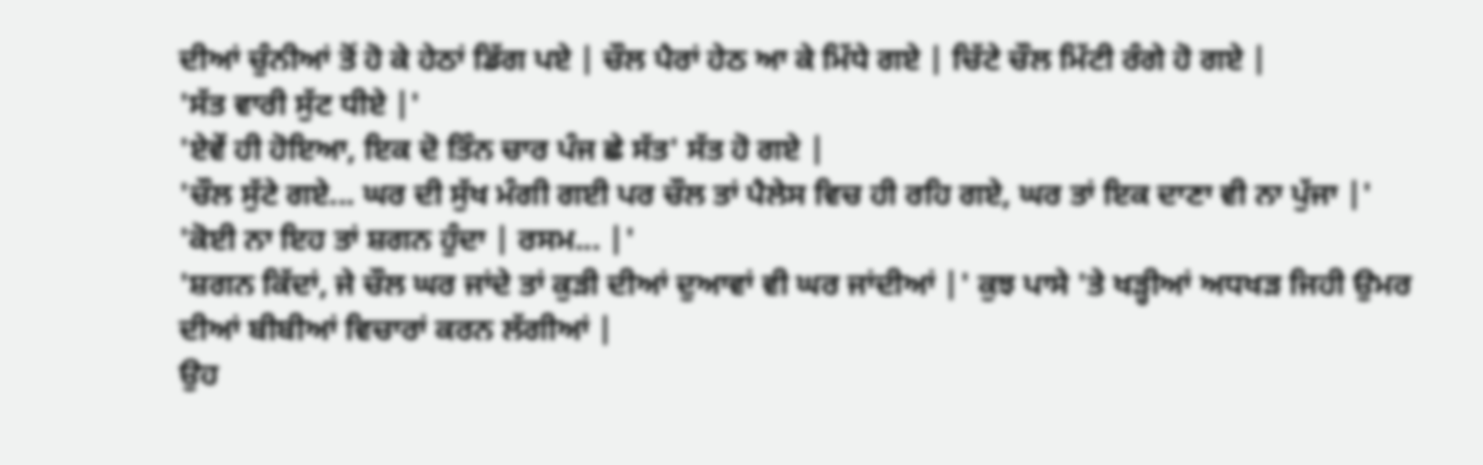ਦੀਆਂ ਚੁੰਨੀਆਂ ਤੋਂ ਹੋ ਕੇ ਹੇਠਾਂ ਡਿੱਗ ਪਏ | ਚੌਲ ਪੈਰਾਂ ਹੇਠ ਆ ਕੇ ਮਿੱਧੇ ਗਏ | ਚਿੱਟੇ ਚੌਲ ਮਿੱਟੀ ਰੰਗੇ ਹੋ ਗਏ |
'ਸੱਤ ਵਾਰੀ ਸੁੱਟ ਧੀਏ |'
'ਏਵੇਂ ਹੀ ਹੋਇਆ, ਇਕ ਦੋ ਤਿੰਨ ਚਾਰ ਪੰਜ ਛੇ ਸੱਤ' ਸੱਤ ਹੋ ਗਏ |
'ਚੌਲ ਸੁੱਟੇ ਗਏ... ਘਰ ਦੀ ਸੁੱਖ ਮੰਗੀ ਗਈ ਪਰ ਚੌਲ ਤਾਂ ਪੈਲੇਸ ਵਿਚ ਹੀ ਰਹਿ ਗਏ, ਘਰ ਤਾਂ ਇਕ ਦਾਣਾ ਵੀ ਨਾ ਪੁੱਜਾ |'
'ਕੋਈ ਨਾ ਇਹ ਤਾਂ ਸ਼ਗਨ ਹੁੰਦਾ | ਰਸਮ... |'
'ਸ਼ਗਨ ਕਿੱਦਾਂ, ਜੇ ਚੌਲ ਘਰ ਜਾਂਦੇ ਤਾਂ ਕੁੜੀ ਦੀਆਂ ਦੁਆਵਾਂ ਵੀ ਘਰ ਜਾਂਦੀਆਂ |' ਕੁਝ ਪਾਸੇ 'ਤੇ ਖੜ੍ਹੀਆਂ ਅਧਖੜ ਜਿਹੀ ਉਮਰ ਦੀਆਂ ਬੀਬੀਆਂ ਵਿਚਾਰਾਂ ਕਰਨ ਲੱਗੀਆਂ |
ਉਹ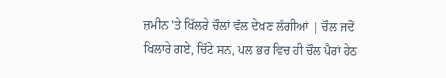ਜ਼ਮੀਨ 'ਤੇ ਖਿੱਲਰੇ ਚੌਲਾਂ ਵੱਲ ਦੇਖਣ ਲੱਗੀਆਂ | ਚੌਲ ਜਦੋਂ ਖਿਲਾਰੇ ਗਏ, ਚਿੱਟੇ ਸਨ, ਪਲ ਭਰ ਵਿਚ ਹੀ ਚੌਲ ਪੈਰਾਂ ਹੇਠ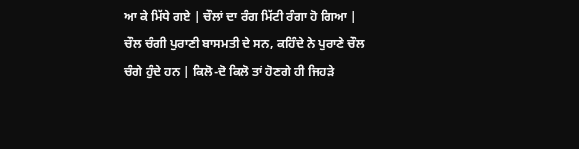ਆ ਕੇ ਮਿੱਧੇ ਗਏ | ਚੌਲਾਂ ਦਾ ਰੰਗ ਮਿੱਟੀ ਰੰਗਾ ਹੋ ਗਿਆ | ਚੌਲ ਚੰਗੀ ਪੁਰਾਣੀ ਬਾਸਮਤੀ ਦੇ ਸਨ, ਕਹਿੰਦੇ ਨੇ ਪੁਰਾਣੇ ਚੌਲ ਚੰਗੇ ਹੁੰਦੇ ਹਨ | ਕਿਲੋ-ਦੋ ਕਿਲੋ ਤਾਂ ਹੋਣਗੇ ਹੀ ਜਿਹੜੇ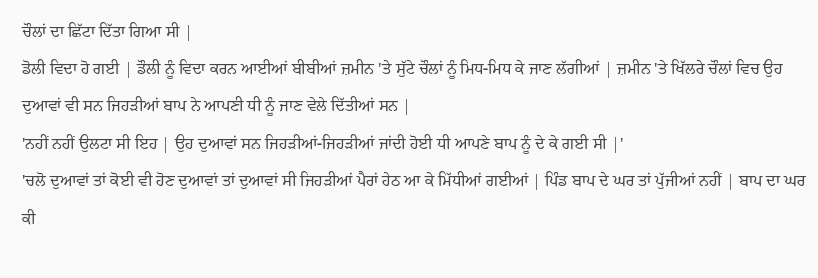ਚੌਲਾਂ ਦਾ ਛਿੱਟਾ ਦਿੱਤਾ ਗਿਆ ਸੀ |
ਡੋਲੀ ਵਿਦਾ ਹੋ ਗਈ | ਡੌਲੀ ਨੂੰ ਵਿਦਾ ਕਰਨ ਆਈਆਂ ਬੀਬੀਆਂ ਜ਼ਮੀਨ 'ਤੇ ਸੁੱਟੇ ਚੌਲਾਂ ਨੂੰ ਮਿਧ-ਮਿਧ ਕੇ ਜਾਣ ਲੱਗੀਆਂ | ਜ਼ਮੀਨ 'ਤੇ ਖਿੱਲਰੇ ਚੌਲਾਂ ਵਿਚ ਉਹ ਦੁਆਵਾਂ ਵੀ ਸਨ ਜਿਹੜੀਆਂ ਬਾਪ ਨੇ ਆਪਣੀ ਧੀ ਨੂੰ ਜਾਣ ਵੇਲੇ ਦਿੱਤੀਆਂ ਸਨ |
'ਨਹੀਂ ਨਹੀਂ ਉਲਟਾ ਸੀ ਇਹ | ਉਹ ਦੁਆਵਾਂ ਸਨ ਜਿਹੜੀਆਂ-ਜਿਹੜੀਆਂ ਜਾਂਦੀ ਹੋਈ ਧੀ ਆਪਣੇ ਬਾਪ ਨੂੰ ਦੇ ਕੇ ਗਈ ਸੀ |'
'ਚਲੋ ਦੁਆਵਾਂ ਤਾਂ ਕੋਈ ਵੀ ਹੋਣ ਦੁਆਵਾਂ ਤਾਂ ਦੁਆਵਾਂ ਸੀ ਜਿਹੜੀਆਂ ਪੈਰਾਂ ਹੇਠ ਆ ਕੇ ਮਿੱਧੀਆਂ ਗਈਆਂ | ਪਿੰਡ ਬਾਪ ਦੇ ਘਰ ਤਾਂ ਪੁੱਜੀਆਂ ਨਹੀਂ | ਬਾਪ ਦਾ ਘਰ ਕੀ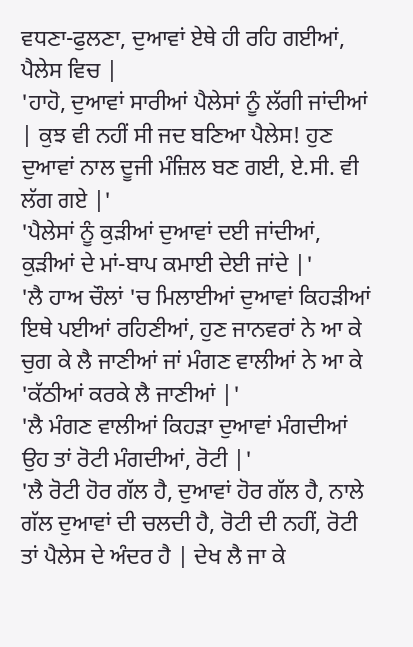ਵਧਣਾ-ਫੁਲਣਾ, ਦੁਆਵਾਂ ਏਥੇ ਹੀ ਰਹਿ ਗਈਆਂ, ਪੈਲੇਸ ਵਿਚ |
'ਹਾਹੋ, ਦੁਆਵਾਂ ਸਾਰੀਆਂ ਪੈਲੇਸਾਂ ਨੂੰ ਲੱਗੀ ਜਾਂਦੀਆਂ | ਕੁਝ ਵੀ ਨਹੀਂ ਸੀ ਜਦ ਬਣਿਆ ਪੈਲੇਸ! ਹੁਣ ਦੁਆਵਾਂ ਨਾਲ ਦੂਜੀ ਮੰਜ਼ਿਲ ਬਣ ਗਈ, ਏ.ਸੀ. ਵੀ ਲੱਗ ਗਏ |'
'ਪੈਲੇਸਾਂ ਨੂੰ ਕੁੜੀਆਂ ਦੁਆਵਾਂ ਦਈ ਜਾਂਦੀਆਂ, ਕੁੜੀਆਂ ਦੇ ਮਾਂ-ਬਾਪ ਕਮਾਈ ਦੇਈ ਜਾਂਦੇ |'
'ਲੈ ਹਾਅ ਚੌਲਾਂ 'ਚ ਮਿਲਾਈਆਂ ਦੁਆਵਾਂ ਕਿਹੜੀਆਂ ਇਥੇ ਪਈਆਂ ਰਹਿਣੀਆਂ, ਹੁਣ ਜਾਨਵਰਾਂ ਨੇ ਆ ਕੇ ਚੁਗ ਕੇ ਲੈ ਜਾਣੀਆਂ ਜਾਂ ਮੰਗਣ ਵਾਲੀਆਂ ਨੇ ਆ ਕੇ 'ਕੱਠੀਆਂ ਕਰਕੇ ਲੈ ਜਾਣੀਆਂ |'
'ਲੈ ਮੰਗਣ ਵਾਲੀਆਂ ਕਿਹੜਾ ਦੁਆਵਾਂ ਮੰਗਦੀਆਂ ਉਹ ਤਾਂ ਰੋਟੀ ਮੰਗਦੀਆਂ, ਰੋਟੀ |'
'ਲੈ ਰੋਟੀ ਹੋਰ ਗੱਲ ਹੈ, ਦੁਆਵਾਂ ਹੋਰ ਗੱਲ ਹੈ, ਨਾਲੇ ਗੱਲ ਦੁਆਵਾਂ ਦੀ ਚਲਦੀ ਹੈ, ਰੋਟੀ ਦੀ ਨਹੀਂ, ਰੋਟੀ ਤਾਂ ਪੈਲੇਸ ਦੇ ਅੰਦਰ ਹੈ | ਦੇਖ ਲੈ ਜਾ ਕੇ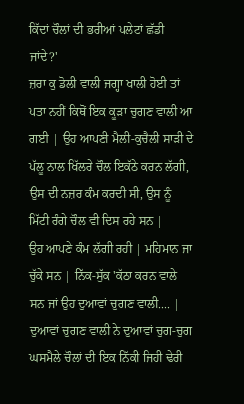ਕਿੱਦਾਂ ਚੌਲਾਂ ਦੀ ਭਰੀਆਂ ਪਲੇਟਾਂ ਛੱਡੀ ਜਾਂਦੇ?'
ਜ਼ਰਾ ਕੁ ਡੋਲੀ ਵਾਲੀ ਜਗ੍ਹਾ ਖਾਲੀ ਹੋਈ ਤਾਂ ਪਤਾ ਨਹੀਂ ਕਿਥੋਂ ਇਕ ਕੂੜਾ ਚੁਗਣ ਵਾਲੀ ਆ ਗਈ | ਉਹ ਆਪਣੀ ਮੈਲੀ-ਕੁਚੈਲੀ ਸਾੜੀ ਦੇ ਪੱਲੂ ਨਾਲ ਖਿੱਲਰੇ ਚੌਲ ਇਕੱਠੇ ਕਰਨ ਲੱਗੀ, ਉਸ ਦੀ ਨਜ਼ਰ ਕੰਮ ਕਰਦੀ ਸੀ, ਉਸ ਨੂੰ ਮਿੱਟੀ ਰੰਗੇ ਚੌਲ ਵੀ ਦਿਸ ਰਹੇ ਸਨ |
ਉਹ ਆਪਣੇ ਕੰਮ ਲੱਗੀ ਰਹੀ | ਮਹਿਮਾਨ ਜਾ ਚੁੱਕੇ ਸਨ | ਨਿੱਕ-ਸੁੱਕ 'ਕੱਠਾ ਕਰਨ ਵਾਲੇ ਸਨ ਜਾਂ ਉਹ ਦੁਆਵਾਂ ਚੁਗਣ ਵਾਲੀ.... |
ਦੁਆਵਾਂ ਚੁਗਣ ਵਾਲੀ ਨੇ ਦੁਆਵਾਂ ਚੁਗ-ਚੁਗ ਘਸਮੈਲੇ ਚੌਲਾਂ ਦੀ ਇਕ ਨਿੱਕੀ ਜਿਹੀ ਢੇਰੀ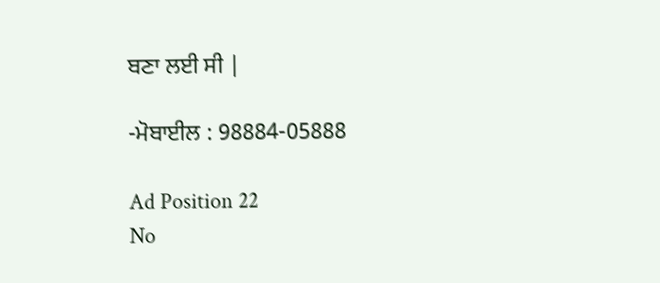ਬਣਾ ਲਈ ਸੀ |

-ਮੋਬਾਈਲ : 98884-05888

Ad Position 22
No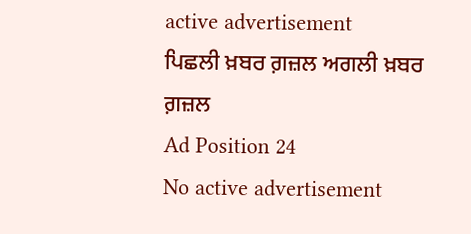active advertisement
ਪਿਛਲੀ ਖ਼ਬਰ ਗ਼ਜ਼ਲ ਅਗਲੀ ਖ਼ਬਰ ਗ਼ਜ਼ਲ
Ad Position 24
No active advertisement